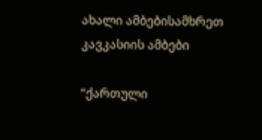ახალი ამბებისამხრეთ კავკასიის ამბები

“ქართული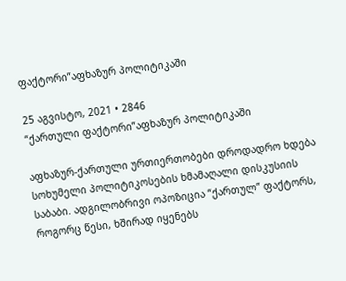ფაქტორი”აფხაზურ პოლიტიკაში

25 აგვისტო, 2021 • 2846
“ქართული ფაქტორი”აფხაზურ პოლიტიკაში

აფხაზურ-ქართული ურთიერთობები დროდადრო ხდება სოხუმელი პოლიტიკოსების ხმამაღალი დისკუსიის საბაბი. ადგილობრივი ოპოზიცია “ქართულ” ფაქტორს, როგორც წესი, ხშირად იყენებს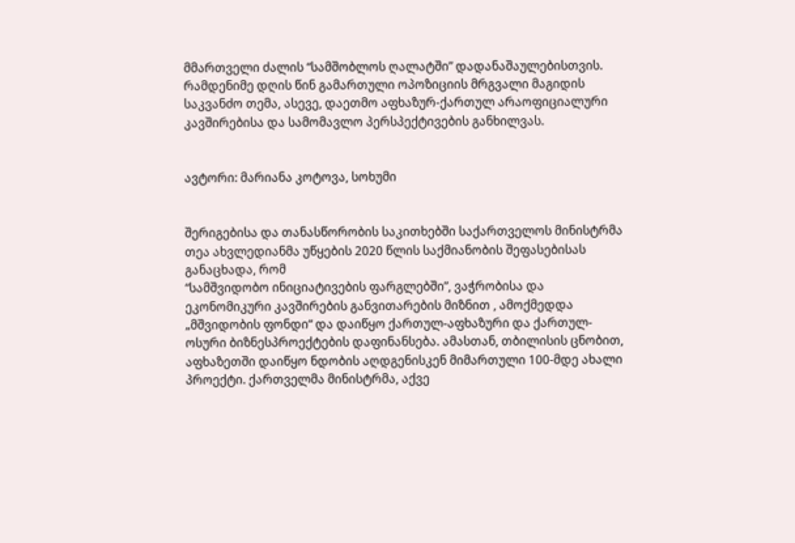მმართველი ძალის “სამშობლოს ღალატში” დადანაშაულებისთვის. რამდენიმე დღის წინ გამართული ოპოზიციის მრგვალი მაგიდის საკვანძო თემა, ასევე, დაეთმო აფხაზურ-ქართულ არაოფიციალური კავშირებისა და სამომავლო პერსპექტივების განხილვას.


ავტორი: მარიანა კოტოვა, სოხუმი


შერიგებისა და თანასწორობის საკითხებში საქართველოს მინისტრმა თეა ახვლედიანმა უწყების 2020 წლის საქმიანობის შეფასებისას განაცხადა, რომ
“სამშვიდობო ინიციატივების ფარგლებში”, ვაჭრობისა და ეკონომიკური კავშირების განვითარების მიზნით , ამოქმედდა „მშვიდობის ფონდი“ და დაიწყო ქართულ-აფხაზური და ქართულ-ოსური ბიზნესპროექტების დაფინანსება. ამასთან, თბილისის ცნობით, აფხაზეთში დაიწყო ნდობის აღდგენისკენ მიმართული 100-მდე ახალი პროექტი. ქართველმა მინისტრმა, აქვე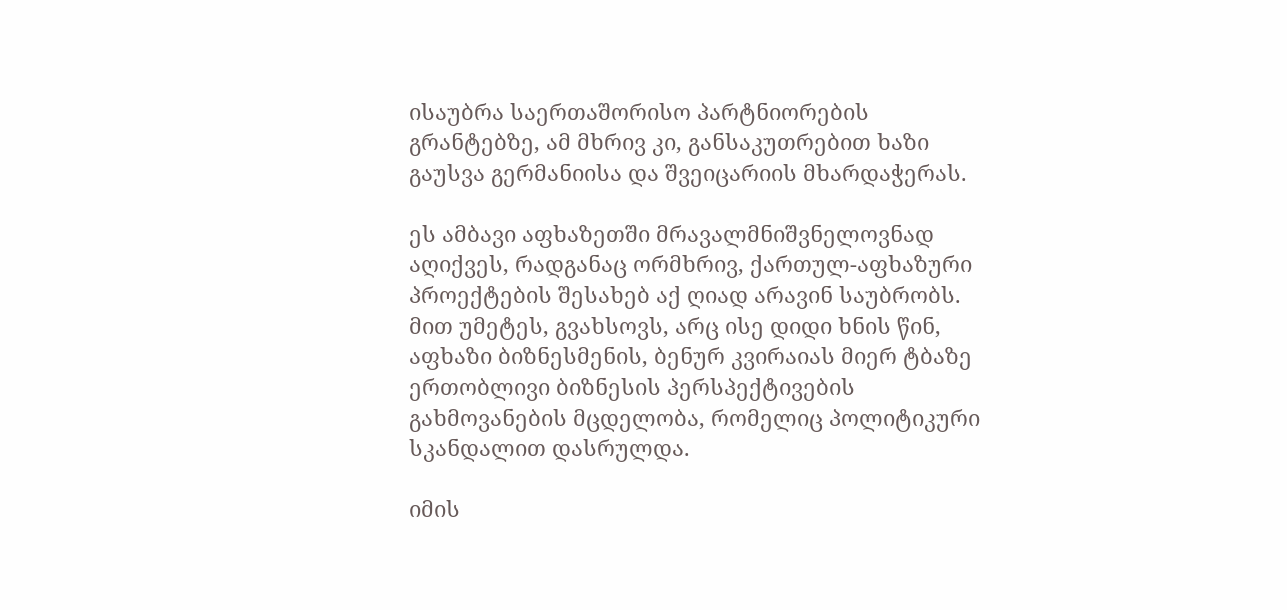ისაუბრა საერთაშორისო პარტნიორების გრანტებზე, ამ მხრივ კი, განსაკუთრებით ხაზი გაუსვა გერმანიისა და შვეიცარიის მხარდაჭერას.

ეს ამბავი აფხაზეთში მრავალმნიშვნელოვნად აღიქვეს, რადგანაც ორმხრივ, ქართულ-აფხაზური პროექტების შესახებ აქ ღიად არავინ საუბრობს. მით უმეტეს, გვახსოვს, არც ისე დიდი ხნის წინ, აფხაზი ბიზნესმენის, ბენურ კვირაიას მიერ ტბაზე ერთობლივი ბიზნესის პერსპექტივების გახმოვანების მცდელობა, რომელიც პოლიტიკური სკანდალით დასრულდა.

იმის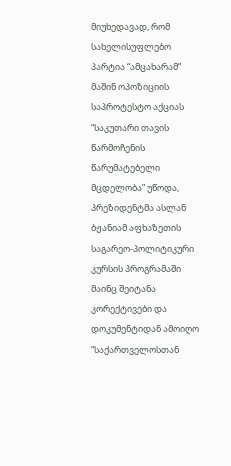მიუხედავად, რომ სახელისუფლებო პარტია “ამცახარამ” მაშინ ოპოზიციის საპროტესტო აქციას “საკუთარი თავის წარმოჩენის წარუმატებელი მცდელობა” უწოდა, პრეზიდენტმა ასლან ბჟანიამ აფხაზეთის საგარეო-პოლიტიკური კურსის პროგრამაში მაინც შეიტანა კორექტივები და დოკუმენტიდან ამოიღო “საქართველოსთან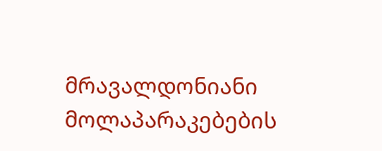მრავალდონიანი მოლაპარაკებების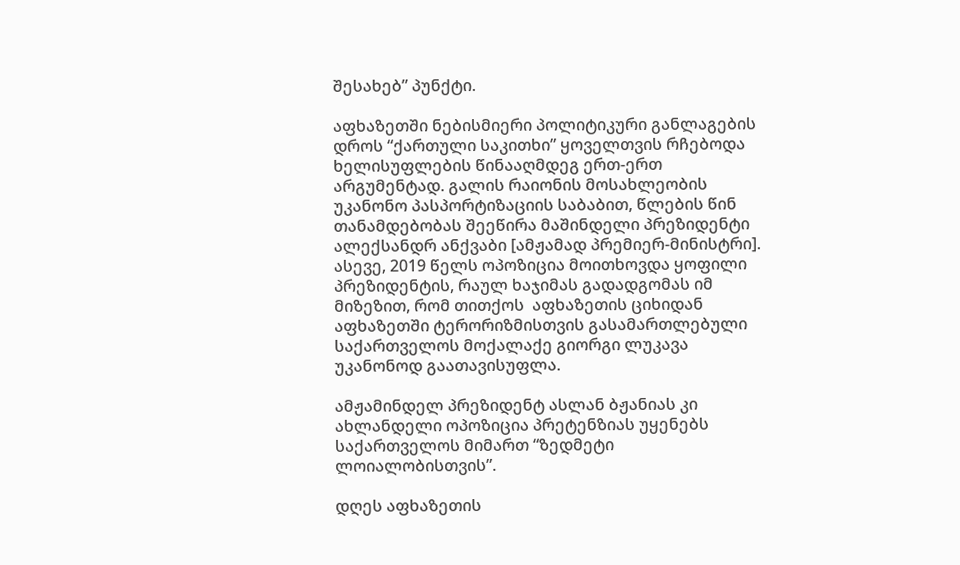შესახებ” პუნქტი.

აფხაზეთში ნებისმიერი პოლიტიკური განლაგების დროს “ქართული საკითხი” ყოველთვის რჩებოდა ხელისუფლების წინააღმდეგ ერთ-ერთ არგუმენტად. გალის რაიონის მოსახლეობის უკანონო პასპორტიზაციის საბაბით, წლების წინ თანამდებობას შეეწირა მაშინდელი პრეზიდენტი ალექსანდრ ანქვაბი [ამჟამად პრემიერ-მინისტრი]. ასევე, 2019 წელს ოპოზიცია მოითხოვდა ყოფილი პრეზიდენტის, რაულ ხაჯიმას გადადგომას იმ მიზეზით, რომ თითქოს  აფხაზეთის ციხიდან აფხაზეთში ტერორიზმისთვის გასამართლებული საქართველოს მოქალაქე გიორგი ლუკავა უკანონოდ გაათავისუფლა.

ამჟამინდელ პრეზიდენტ ასლან ბჟანიას კი ახლანდელი ოპოზიცია პრეტენზიას უყენებს საქართველოს მიმართ “ზედმეტი ლოიალობისთვის”.

დღეს აფხაზეთის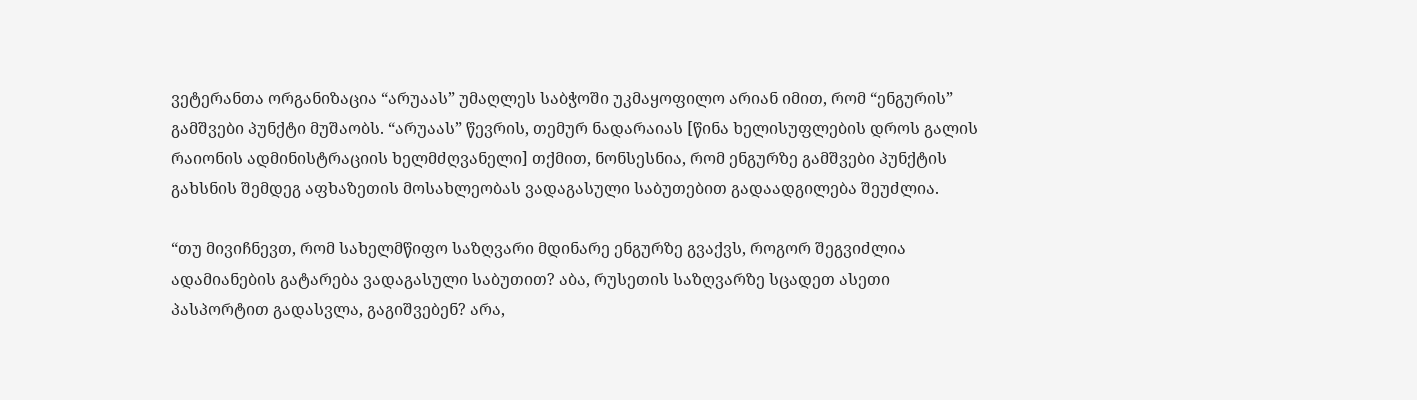ვეტერანთა ორგანიზაცია “არუაას” უმაღლეს საბჭოში უკმაყოფილო არიან იმით, რომ “ენგურის” გამშვები პუნქტი მუშაობს. “არუაას” წევრის, თემურ ნადარაიას [წინა ხელისუფლების დროს გალის რაიონის ადმინისტრაციის ხელმძღვანელი] თქმით, ნონსესნია, რომ ენგურზე გამშვები პუნქტის გახსნის შემდეგ აფხაზეთის მოსახლეობას ვადაგასული საბუთებით გადაადგილება შეუძლია.

“თუ მივიჩნევთ, რომ სახელმწიფო საზღვარი მდინარე ენგურზე გვაქვს, როგორ შეგვიძლია ადამიანების გატარება ვადაგასული საბუთით? აბა, რუსეთის საზღვარზე სცადეთ ასეთი პასპორტით გადასვლა, გაგიშვებენ? არა,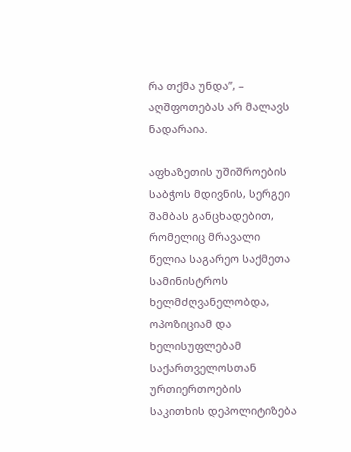რა თქმა უნდა”, – აღშფოთებას არ მალავს ნადარაია.

აფხაზეთის უშიშროების საბჭოს მდივნის, სერგეი შამბას განცხადებით, რომელიც მრავალი წელია საგარეო საქმეთა სამინისტროს ხელმძღვანელობდა, ოპოზიციამ და ხელისუფლებამ საქართველოსთან ურთიერთოების საკითხის დეპოლიტიზება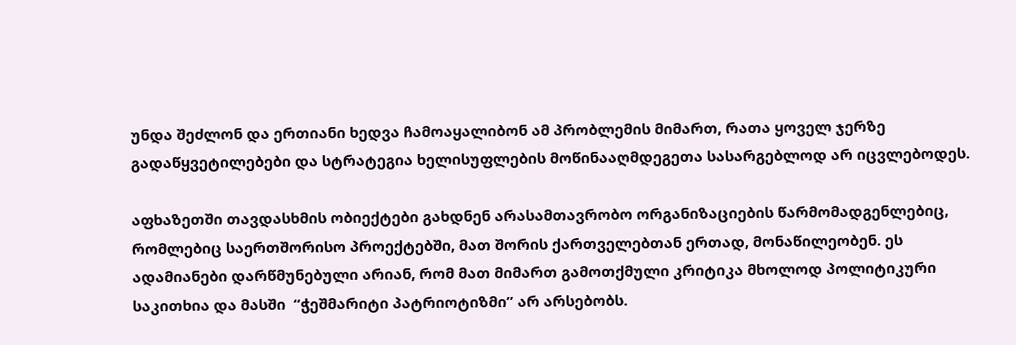უნდა შეძლონ და ერთიანი ხედვა ჩამოაყალიბონ ამ პრობლემის მიმართ, რათა ყოველ ჯერზე გადაწყვეტილებები და სტრატეგია ხელისუფლების მოწინააღმდეგეთა სასარგებლოდ არ იცვლებოდეს.

აფხაზეთში თავდასხმის ობიექტები გახდნენ არასამთავრობო ორგანიზაციების წარმომადგენლებიც, რომლებიც საერთშორისო პროექტებში, მათ შორის ქართველებთან ერთად, მონაწილეობენ. ეს ადამიანები დარწმუნებული არიან, რომ მათ მიმართ გამოთქმული კრიტიკა მხოლოდ პოლიტიკური საკითხია და მასში  “ჭეშმარიტი პატრიოტიზმი” არ არსებობს.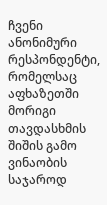ჩვენი ანონიმური რესპონდენტი, რომელსაც აფხაზეთში მორიგი თავდასხმის შიშის გამო ვინაობის საჯაროდ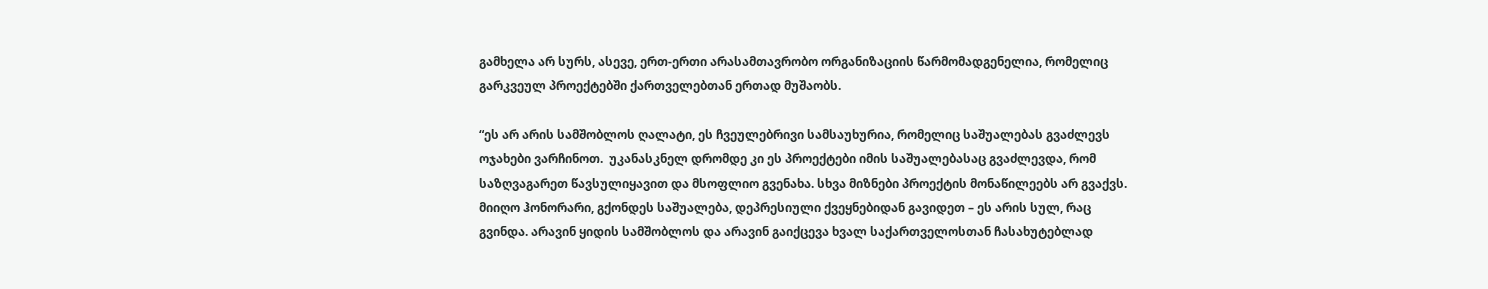გამხელა არ სურს, ასევე, ერთ-ერთი არასამთავრობო ორგანიზაციის წარმომადგენელია, რომელიც გარკვეულ პროექტებში ქართველებთან ერთად მუშაობს.

“ეს არ არის სამშობლოს ღალატი, ეს ჩვეულებრივი სამსაუხურია, რომელიც საშუალებას გვაძლევს ოჯახები ვარჩინოთ.  უკანასკნელ დრომდე კი ეს პროექტები იმის საშუალებასაც გვაძლევდა, რომ საზღვაგარეთ წავსულიყავით და მსოფლიო გვენახა. სხვა მიზნები პროექტის მონაწილეებს არ გვაქვს.  მიიღო ჰონორარი, გქონდეს საშუალება, დეპრესიული ქვეყნებიდან გავიდეთ – ეს არის სულ, რაც გვინდა. არავინ ყიდის სამშობლოს და არავინ გაიქცევა ხვალ საქართველოსთან ჩასახუტებლად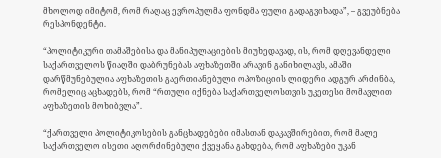მხოლოდ იმიტომ, რომ რაღაც ევროპულმა ფონდმა ფული გადაგვიხადა”, – გვეუბნება რესპონდენტი.

“პოლიტიკური თამაშებისა და მანიპულაციების მიუხედავად, ის, რომ დღევანდელი საქართველოს წიაღში დაბრუნებას აფხაზეთში არავინ განიხილავს, ამაში დარწმუნებულია აფხაზეთის გაერთიანებული ოპოზიციის ლიდერი ადგურ არძინბა, რომელიც აცხადებს, რომ “რთული იქნება საქართველოსთვის უკეთესი მომავლით აფხაზეთის მოხიბვლა”.

“ქართველი პოლიტიკოსების განცხადებები იმასთან დაკავშირებით, რომ მალე საქართველო ისეთი აღორძინებული ქვეყანა გახდება, რომ აფხაზები უკან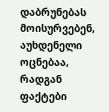დაბრუნებას მოისურვებენ, აუხდენელი ოცნებაა, რადგან ფაქტები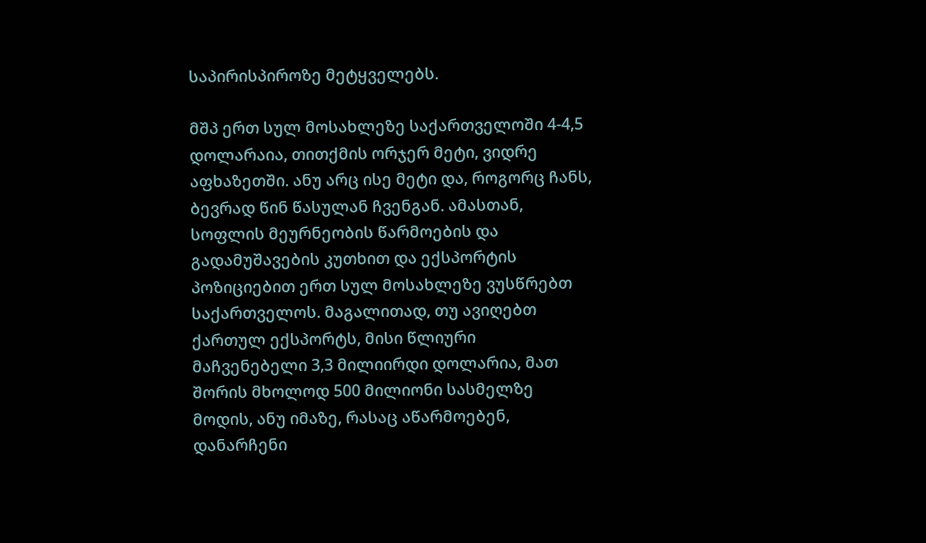საპირისპიროზე მეტყველებს.

მშპ ერთ სულ მოსახლეზე საქართველოში 4-4,5 დოლარაია, თითქმის ორჯერ მეტი, ვიდრე აფხაზეთში. ანუ არც ისე მეტი და, როგორც ჩანს, ბევრად წინ წასულან ჩვენგან. ამასთან, სოფლის მეურნეობის წარმოების და გადამუშავების კუთხით და ექსპორტის პოზიციებით ერთ სულ მოსახლეზე ვუსწრებთ საქართველოს. მაგალითად, თუ ავიღებთ ქართულ ექსპორტს, მისი წლიური მაჩვენებელი 3,3 მილიირდი დოლარია, მათ შორის მხოლოდ 500 მილიონი სასმელზე მოდის, ანუ იმაზე, რასაც აწარმოებენ, დანარჩენი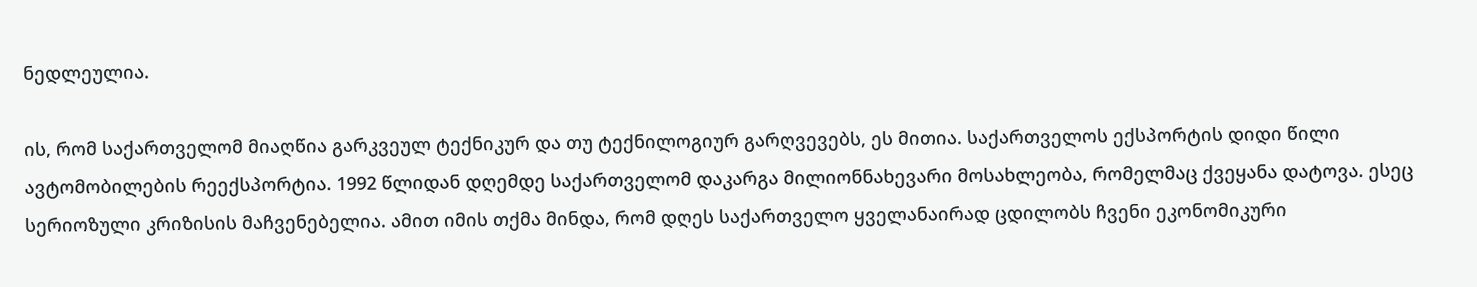ნედლეულია.

ის, რომ საქართველომ მიაღწია გარკვეულ ტექნიკურ და თუ ტექნილოგიურ გარღვევებს, ეს მითია. საქართველოს ექსპორტის დიდი წილი ავტომობილების რეექსპორტია. 1992 წლიდან დღემდე საქართველომ დაკარგა მილიონნახევარი მოსახლეობა, რომელმაც ქვეყანა დატოვა. ესეც სერიოზული კრიზისის მაჩვენებელია. ამით იმის თქმა მინდა, რომ დღეს საქართველო ყველანაირად ცდილობს ჩვენი ეკონომიკური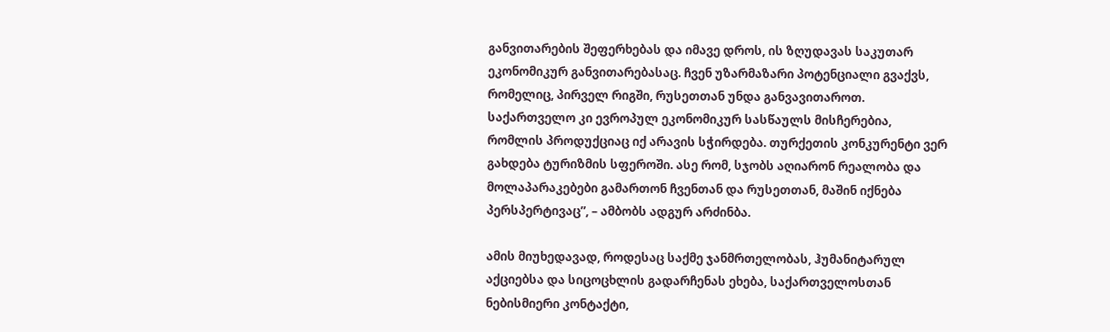განვითარების შეფერხებას და იმავე დროს, ის ზღუდავას საკუთარ ეკონომიკურ განვითარებასაც. ჩვენ უზარმაზარი პოტენციალი გვაქვს, რომელიც, პირველ რიგში, რუსეთთან უნდა განვავითაროთ. საქართველო კი ევროპულ ეკონომიკურ სასწაულს მისჩერებია, რომლის პროდუქციაც იქ არავის სჭირდება. თურქეთის კონკურენტი ვერ გახდება ტურიზმის სფეროში. ასე რომ, სჯობს აღიარონ რეალობა და მოლაპარაკებები გამართონ ჩვენთან და რუსეთთან, მაშინ იქნება პერსპერტივაც”, – ამბობს ადგურ არძინბა.

ამის მიუხედავად, როდესაც საქმე ჯანმრთელობას, ჰუმანიტარულ აქციებსა და სიცოცხლის გადარჩენას ეხება, საქართველოსთან ნებისმიერი კონტაქტი,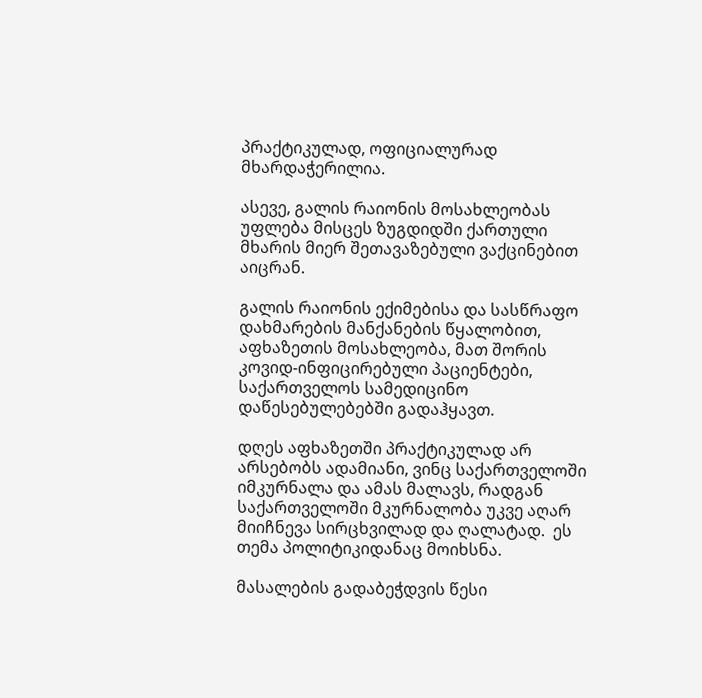პრაქტიკულად, ოფიციალურად მხარდაჭერილია.

ასევე, გალის რაიონის მოსახლეობას უფლება მისცეს ზუგდიდში ქართული მხარის მიერ შეთავაზებული ვაქცინებით აიცრან.

გალის რაიონის ექიმებისა და სასწრაფო დახმარების მანქანების წყალობით, აფხაზეთის მოსახლეობა, მათ შორის კოვიდ-ინფიცირებული პაციენტები, საქართველოს სამედიცინო დაწესებულებებში გადაჰყავთ.

დღეს აფხაზეთში პრაქტიკულად არ არსებობს ადამიანი, ვინც საქართველოში იმკურნალა და ამას მალავს, რადგან საქართველოში მკურნალობა უკვე აღარ მიიჩნევა სირცხვილად და ღალატად.  ეს თემა პოლიტიკიდანაც მოიხსნა.

მასალების გადაბეჭდვის წესი